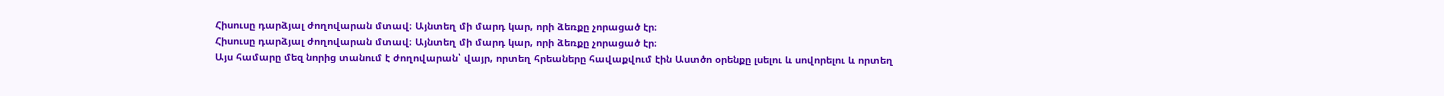Հիսուսը դարձյալ ժողովարան մտավ։ Այնտեղ մի մարդ կար, որի ձեռքը չորացած էր։
Հիսուսը դարձյալ ժողովարան մտավ։ Այնտեղ մի մարդ կար, որի ձեռքը չորացած էր։
Այս համարը մեզ նորից տանում է ժողովարան՝ վայր, որտեղ հրեաները հավաքվում էին Աստծո օրենքը լսելու և սովորելու և որտեղ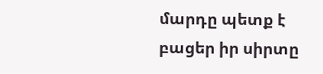մարդը պետք է բացեր իր սիրտը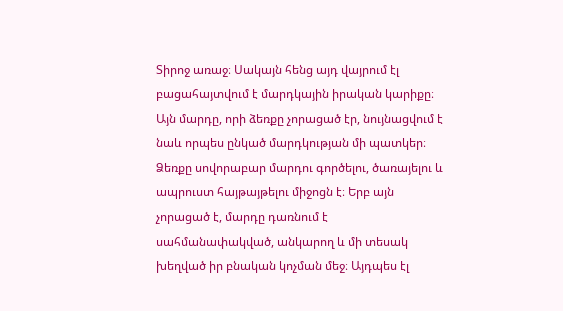Տիրոջ առաջ։ Սակայն հենց այդ վայրում էլ բացահայտվում է մարդկային իրական կարիքը։ Այն մարդը, որի ձեռքը չորացած էր, նույնացվում է նաև որպես ընկած մարդկության մի պատկեր։ Ձեռքը սովորաբար մարդու գործելու, ծառայելու և ապրուստ հայթայթելու միջոցն է։ Երբ այն չորացած է, մարդը դառնում է սահմանափակված, անկարող և մի տեսակ խեղված իր բնական կոչման մեջ։ Այդպես էլ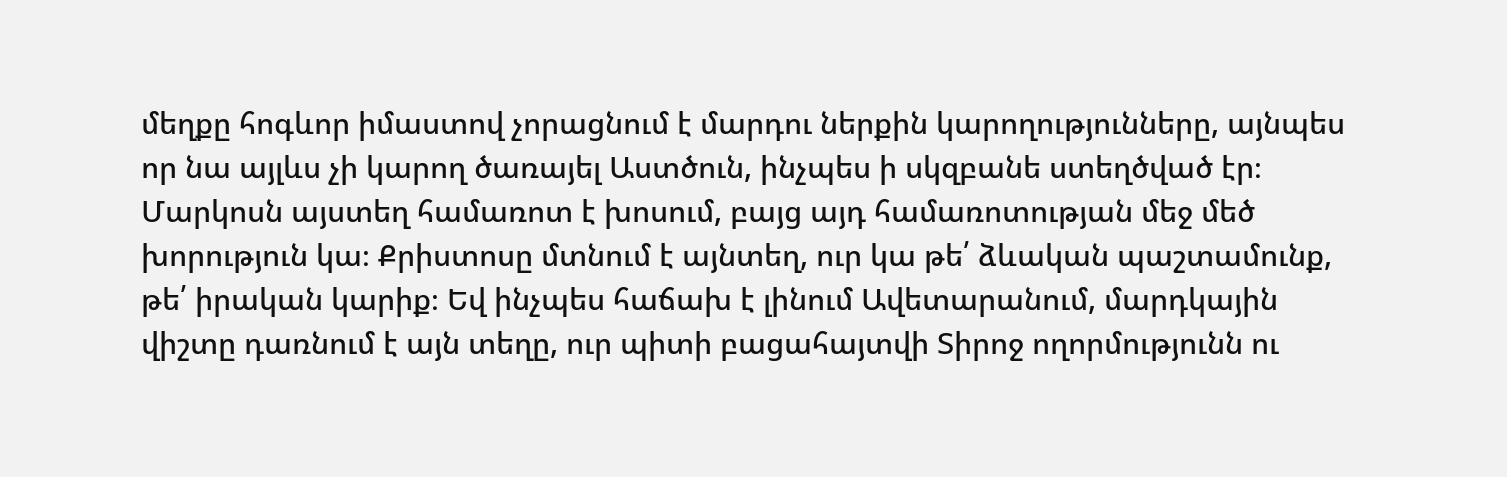մեղքը հոգևոր իմաստով չորացնում է մարդու ներքին կարողությունները, այնպես որ նա այլևս չի կարող ծառայել Աստծուն, ինչպես ի սկզբանե ստեղծված էր։ Մարկոսն այստեղ համառոտ է խոսում, բայց այդ համառոտության մեջ մեծ խորություն կա։ Քրիստոսը մտնում է այնտեղ, ուր կա թե՛ ձևական պաշտամունք, թե՛ իրական կարիք։ Եվ ինչպես հաճախ է լինում Ավետարանում, մարդկային վիշտը դառնում է այն տեղը, ուր պիտի բացահայտվի Տիրոջ ողորմությունն ու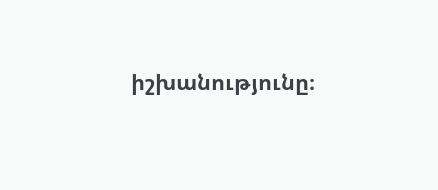իշխանությունը։